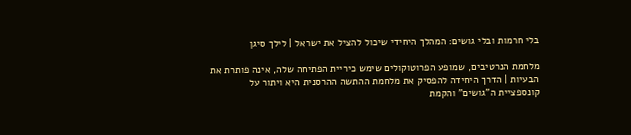בלי חרמות ובלי גושים: המהלך היחידי שיכול להציל את ישראל | לילך סיגן

מלחמת הנרטיבים, שמופע הפרוטוקולים שימש כיריית הפתיחה שלה, אינה פותרת את הבעיות | הדרך היחידה להפסיק את מלחמת ההתשה ההרסנית היא ויתור על קונספציית ה"גושים" והקמת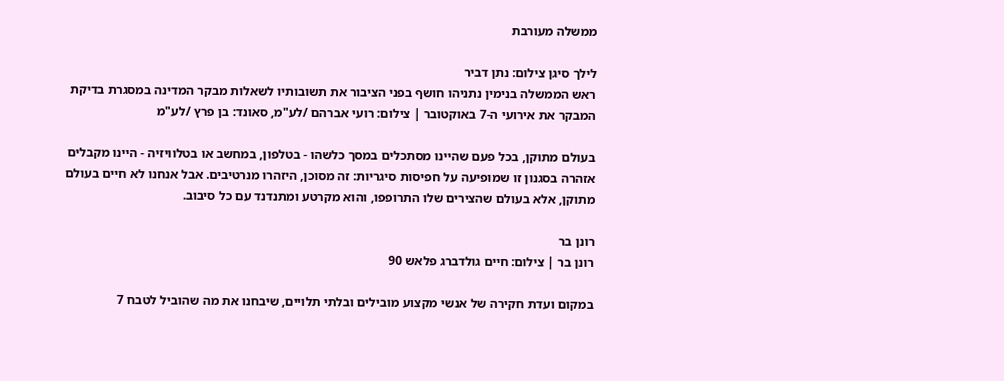ממשלה מעורבת

לילך סיגן צילום: נתן דביר
ראש הממשלה בנימין נתניהו חושף בפני הציבור את תשובותיו לשאלות מבקר המדינה במסגרת בדיקת המבקר את אירועי ה-7 באוקטובר | צילום: רועי אברהם /לע"מ, סאונד: בן פרץ /לע"מ

בעולם מתוקן, בכל פעם שהיינו מסתכלים במסך כלשהו - בטלפון, במחשב או בטלוויזיה - היינו מקבלים אזהרה בסגנון זו שמופיעה על חפיסות סיגריות: זה מסוכן, היזהרו מנרטיבים. אבל אנחנו לא חיים בעולם מתוקן, אלא בעולם שהצירים שלו התרופפו, והוא מקרטע ומתנדנד עם כל סיבוב.

רונן בר
רונן בר | צילום: חיים גולדברג פלאש 90

במקום ועדת חקירה של אנשי מקצוע מובילים ובלתי תלויים, שיבחנו את מה שהוביל לטבח 7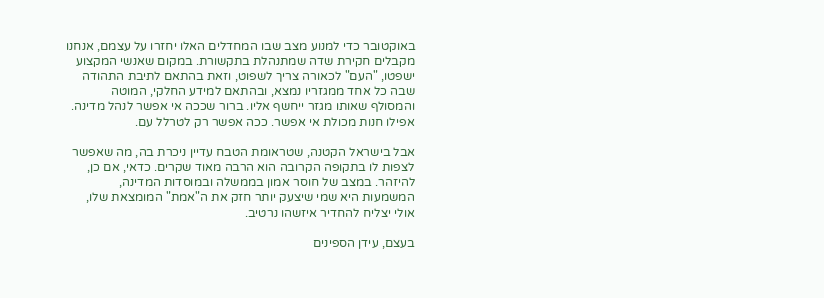באוקטובר כדי למנוע מצב שבו המחדלים האלו יחזרו על עצמם, אנחנו מקבלים חקירת שדה שמתנהלת בתקשורת. במקום שאנשי המקצוע ישפטו, "העם" לכאורה צריך לשפוט, וזאת בהתאם לתיבת התהודה שבה כל אחד ממגזריו נמצא, ובהתאם למידע החלקי, המוטה והמסולף שאותו מגזר ייחשף אליו. ברור שככה אי אפשר לנהל מדינה. אפילו חנות מכולת אי אפשר. ככה אפשר רק לטרלל עם.

אבל בישראל הקטנה, שטראומת הטבח עדיין ניכרת בה, מה שאפשר לצפות לו בתקופה הקרובה הוא הרבה מאוד שקרים. כדאי, אם כן, להיזהר. במצב של חוסר אמון בממשלה ובמוסדות המדינה, המשמעות היא שמי שיצעק יותר חזק את ה"אמת" המומצאת שלו, אולי יצליח להחדיר איזשהו נרטיב.

בעצם, עידן הספינים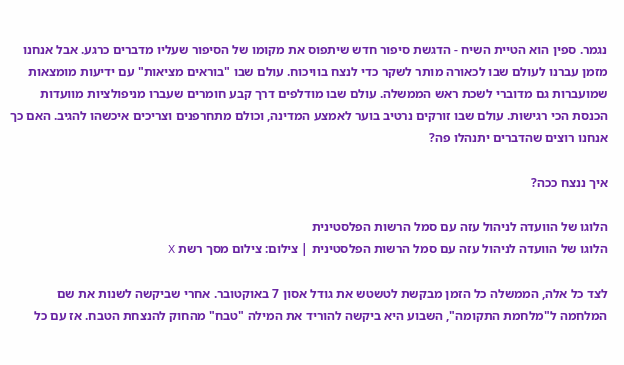נגמר. ספין הוא הטיית השיח - הדגשת סיפור חדש שיתפוס את מקומו של הסיפור שעליו מדברים כרגע. אבל אנחנו מזמן עברנו לעולם שבו לכאורה מותר לשקר כדי לנצח בוויכוח. עולם שבו "בוראים מציאות" עם ידיעות מומצאות שמועברות גם מדוברי לשכת ראש הממשלה. עולם שבו מודלפים דרך קבע חומרים שעברו מניפולציות מוועדות הכנסת הכי רגישות. עולם שבו זורקים נרטיב בוער לאמצע המדינה, וכולם מתחרפנים וצריכים איכשהו להגיב. האם כך אנחנו רוצים שהדברים יתנהלו פה?

איך ננצח ככה?

הלוגו של הוועדה לניהול עזה עם סמל הרשות הפלסטינית
הלוגו של הוועדה לניהול עזה עם סמל הרשות הפלסטינית | צילום: צילום מסך רשת X

לצד כל אלה, הממשלה כל הזמן מבקשת לטשטש את גודל אסון 7 באוקטובר. אחרי שביקשה לשנות את שם המלחמה ל"מלחמת התקומה", השבוע היא ביקשה להוריד את המילה "טבח" מהחוק להנצחת הטבח. אז עם כל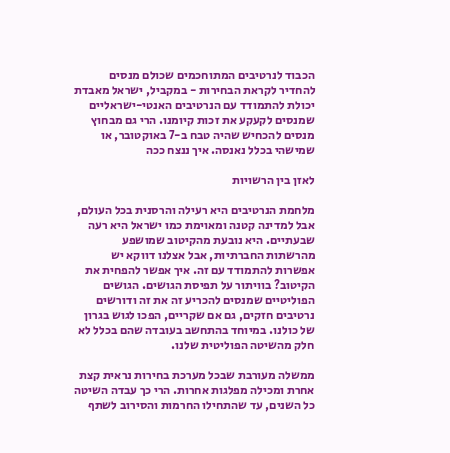הכבוד לנרטיבים המתוחכמים שכולם מנסים להחדיר לקראת הבחירות - במקביל, ישראל מאבדת יכולת להתמודד עם הנרטיבים האנטי-ישראליים שמנסים לקעקע את זכות קיומנו. הרי גם מבחוץ מנסים להכחיש שהיה טבח ב-7 באוקטובר, או שמישהי בכלל נאנסה. איך ננצח ככה

לאזן בין הרשויות

מלחמת הנרטיבים היא רעילה והרסנית בכל העולם, אבל למדינה קטנה ומאוימת כמו ישראל היא רעה שבעתיים. היא נובעת מהקיטוב שמושפע מהרשתות החברתיות, אבל אצלנו דווקא יש אפשרות להתמודד עם זה. איך אפשר להפחית את הקיטוב? בוויתור על תפיסת הגושים. הגושים הפוליטיים שמנסים להכריע זה את זה ודורשים נרטיבים חזקים, גם אם שקריים, הפכו לגוש בגרון של כולנו. במיוחד בהתחשב בעובדה שהם בכלל לא חלק מהשיטה הפוליטית שלנו.

ממשלה מעורבת שבכל מערכת בחירות נראית קצת אחרת ומכילה מפלגות אחרות. הרי כך עבדה השיטה כל השנים, עד שהתחילו החרמות והסירוב לשתף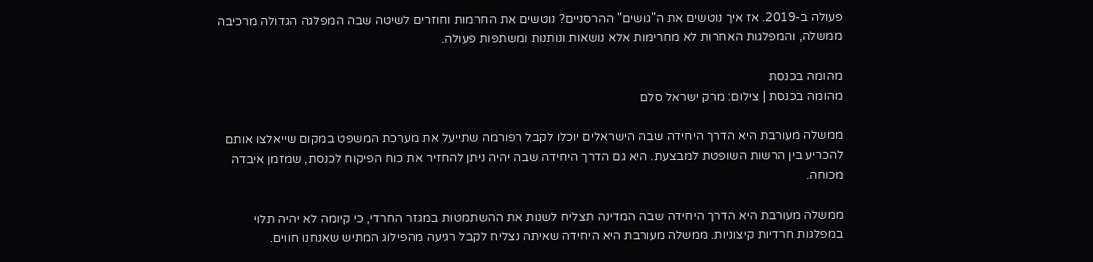פעולה ב-2019. אז איך נוטשים את ה"גושים" ההרסניים? נוטשים את החרמות וחוזרים לשיטה שבה המפלגה הגדולה מרכיבה ממשלה, והמפלגות האחרות לא מחרימות אלא נושאות ונותנות ומשתפות פעולה.

מהומה בכנסת
מהומה בכנסת | צילום: מרק ישראל סלם

ממשלה מעורבת היא הדרך היחידה שבה הישראלים יוכלו לקבל רפורמה שתייעל את מערכת המשפט במקום שייאלצו אותם להכריע בין הרשות השופטת למבצעת. היא גם הדרך היחידה שבה יהיה ניתן להחזיר את כוח הפיקוח לכנסת, שמזמן איבדה מכוחה.

ממשלה מעורבת היא הדרך היחידה שבה המדינה תצליח לשנות את ההשתמטות במגזר החרדי, כי קיומה לא יהיה תלוי במפלגות חרדיות קיצוניות. ממשלה מעורבת היא היחידה שאיתה נצליח לקבל רגיעה מהפילוג המתיש שאנחנו חווים.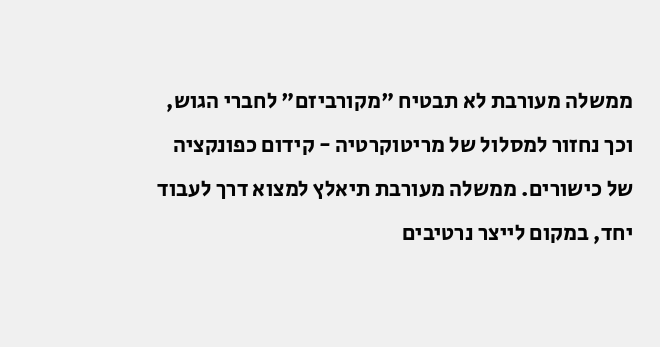ממשלה מעורבת לא תבטיח "מקורביזם" לחברי הגוש, וכך נחזור למסלול של מריטוקרטיה - קידום כפונקציה של כישורים. ממשלה מעורבת תיאלץ למצוא דרך לעבוד יחד, במקום לייצר נרטיבים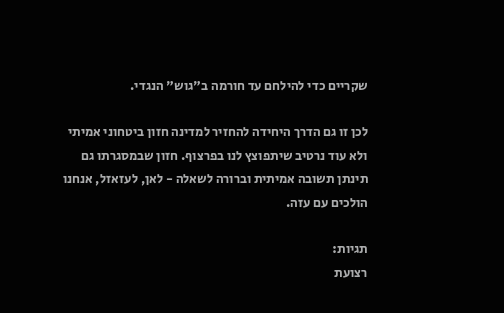שקריים כדי להילחם עד חורמה ב"גוש" הנגדי.

לכן זו גם הדרך היחידה להחזיר למדינה חזון ביטחוני אמיתי ולא עוד נרטיב שיתפוצץ לנו בפרצוף. חזון שבמסגרתו גם תינתן תשובה אמיתית וברורה לשאלה - לאן, לעזאזל, אנחנו הולכים עם עזה.

תגיות:
רצועת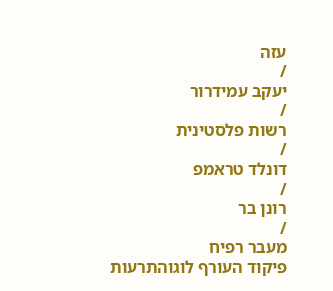עזה
/
יעקב עמידרור
/
רשות פלסטינית
/
דונלד טראמפ
/
רונן בר
/
מעבר רפיח
פיקוד העורף לוגוהתרעות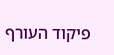פיקוד העורף